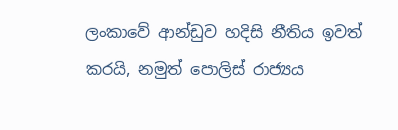ලංකාවේ ආන්ඩුව හදිසි නීතිය ඉවත් කරයි, නමුත් පොලිස් රාජ්‍යය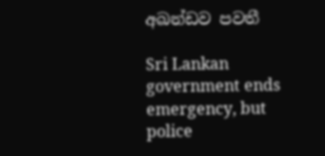අඛන්ඩව පවතී

Sri Lankan government ends emergency, but police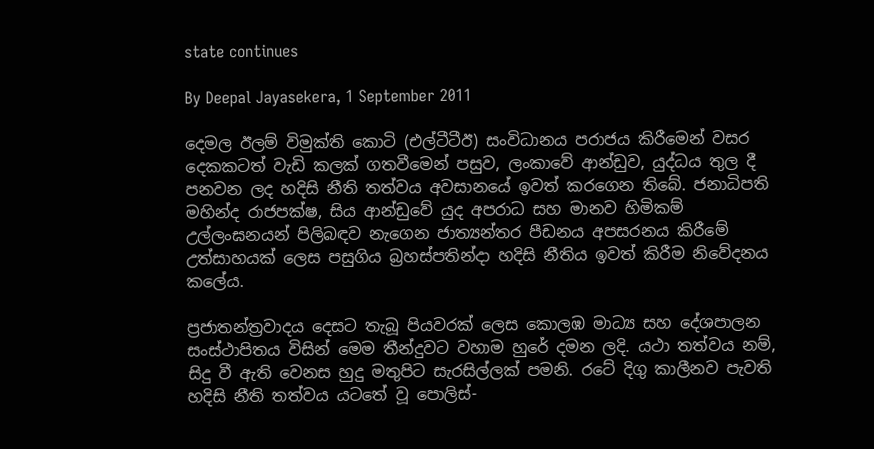state continues

By Deepal Jayasekera, 1 September 2011

දෙමල ඊලම් විමුක්ති කොටි (එල්ටීටීඊ) සංවිධානය පරාජය කිරීමෙන් වසර දෙකකටත් වැඩි කලක් ගතවීමෙන් පසුව, ලංකාවේ ආන්ඩුව, යුද්ධය තුල දී පනවන ලද හදිසි නීති තත්වය අවසානයේ ඉවත් කරගෙන තිබේ. ජනාධිපති මහින්ද රාජපක්ෂ, සිය ආන්ඩුවේ යුද අපරාධ සහ මානව හිමිකම් උල්ලංඝනයන් පිලිබඳව නැගෙන ජාත්‍යන්තර පීඩනය අපසරනය කිරීමේ උත්සාහයක් ලෙස පසුගිය බ්‍රහස්පතින්දා හදිසි නීතිය ඉවත් කිරීම නිවේදනය කලේය.

ප්‍රජාතන්ත්‍රවාදය දෙසට තැබූ පියවරක් ලෙස කොලඹ මාධ්‍ය සහ දේශපාලන සංස්ථාපිතය විසින් මෙම තීන්දුවට වහාම හුරේ දමන ලදි. යථා තත්වය නම්, සිදු වී ඇති වෙනස හුදු මතුපිට සැරසිල්ලක් පමනි. රටේ දිගු කාලීනව පැවති හදිසි නීති තත්වය යටතේ වූ පොලිස්-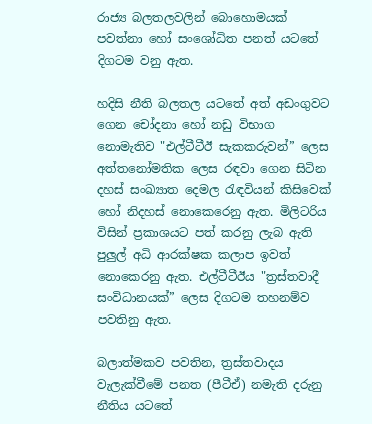රාජ්‍ය බලතලවලින් බොහොමයක් පවත්නා හෝ සංශෝධිත පනත් යටතේ දිගටම වනු ඇත.

හදිසි නීති බලතල යටතේ අත් අඩංගුවට ගෙන චෝදනා හෝ නඩු විභාග නොමැතිව "එල්ටීටීඊ සැකකරුවන්” ලෙස අත්තනෝමතික ලෙස රඳවා ගෙන සිටින දහස් සංඛ්‍යාත දෙමල රැඳවියන් කිසිවෙක් හෝ නිදහස් නොකෙරෙනු ඇත. මිලිටරිය විසින් ප්‍රකාශයට පත් කරනු ලැබ ඇති පුලුල් අධි ආරක්ෂක කලාප ඉවත් නොකෙරනු ඇත. එල්ටීටීඊය "ත්‍රස්තවාදී සංවිධානයක්” ලෙස දිගටම තහනම්ව පවතිනු ඇත.

බලාත්මකව පවතින, ත්‍රස්තවාදය වැලැක්වීමේ පනත (පීටීඒ) නමැති දරුනු නීතිය යටතේ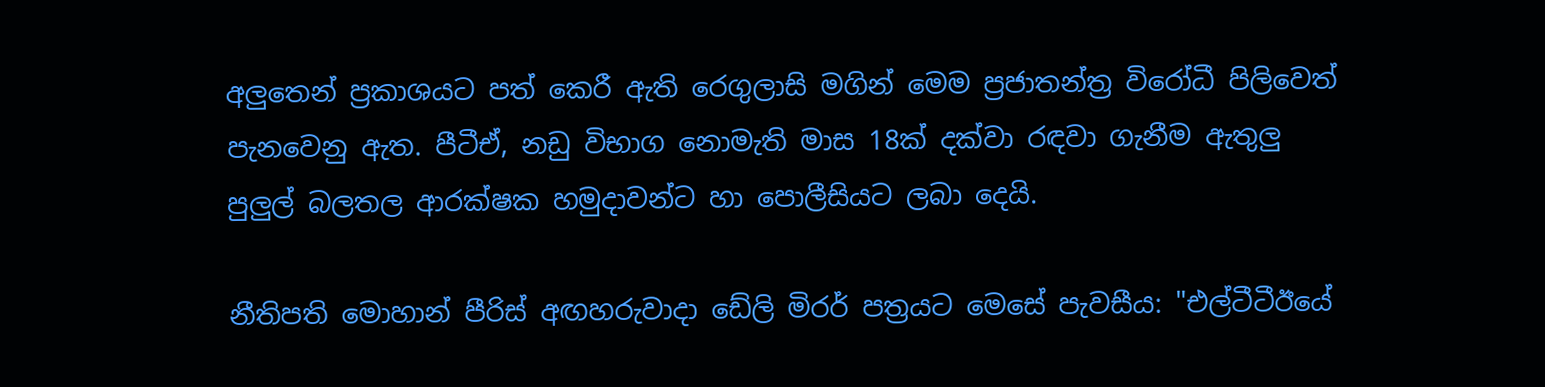අලුතෙන් ප්‍රකාශයට පත් කෙරී ඇති රෙගුලාසි මගින් මෙම ප්‍රජාතන්ත්‍ර විරෝධී පිලිවෙත් පැනවෙනු ඇත. පීටීඒ, නඩු විභාග නොමැති මාස 18ක් දක්වා රඳවා ගැනීම ඇතුලු පුලුල් බලතල ආරක්ෂක හමුදාවන්ට හා පොලීසියට ලබා දෙයි.

නීතිපති මොහාන් පීරිස් අඟහරුවාදා ඩේලි මිරර් පත්‍රයට මෙසේ පැවසීය: "එල්ටීටීඊයේ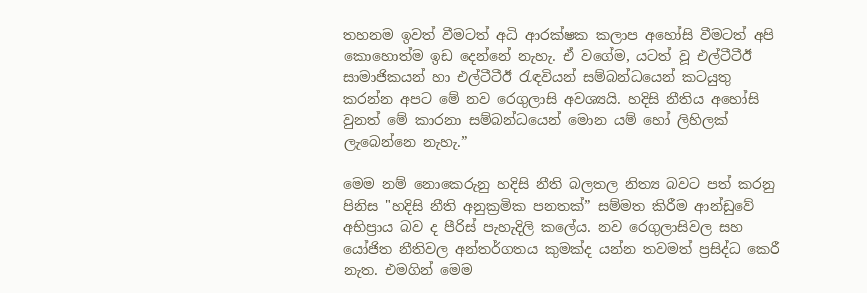තහනම ඉවත් වීමටත් අධි ආරක්ෂක කලාප අහෝසි වීමටත් අපි කොහොත්ම ඉඩ දෙන්නේ නැහැ. ඒ වගේම, යටත් වූ එල්ටීටීඊ සාමාජිකයන් හා එල්ටීටීඊ රැඳවියන් සම්බන්ධයෙන් කටයුතු කරන්න අපට මේ නව රෙගුලාසි අවශ්‍යයි. හදිසි නීතිය අහෝසි වුනත් මේ කාරනා සම්බන්ධයෙන් මොන යම් හෝ ලිහිලක් ලැබෙන්නෙ නැහැ.”

මෙම නම් නොකෙරුනු හදිසි නීති බලතල නිත්‍ය බවට පත් කරනු පිනිස "හදිසි නීති අනුක්‍රමික පනතක්” සම්මත කිරීම ආන්ඩුවේ අභිප්‍රාය බව ද පීරිස් පැහැදිලි කලේය. නව රෙගුලාසිවල සහ යෝජිත නීතිවල අන්තර්ගතය කුමක්ද යන්න තවමත් ප්‍රසිද්ධ කෙරී නැත. එමගින් මෙම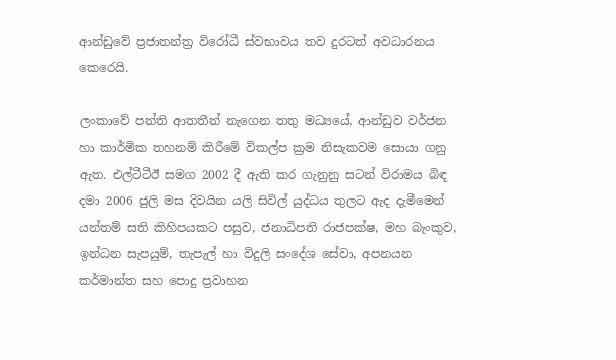ආන්ඩුවේ ප්‍රජාතන්ත්‍ර විරෝධී ස්වභාවය තව දුරටත් අවධාරනය කෙරෙයි.

ලංකාවේ පන්ති ආතතීන් නැගෙන තතු මධ්‍යයේ, ආන්ඩුව වර්ජන හා කාර්මික තහනම් කිරීමේ විකල්ප ක්‍රම නිසැකවම සොයා ගනු ඇත. එල්ටීටීඊ සමග 2002 දී ඇති කර ගැනුනු සටන් විරාමය බිඳ දමා 2006 ජුලි මස දිවයින යලි සිවිල් යුද්ධය තුලට ඇද දැමීමෙන් යන්තම් සති කිහිපයකට පසුව, ජනාධිපති රාජපක්ෂ, මහ බැංකුව, ඉන්ධන සැපයුම්, තැපැල් හා විදුලි සංදේශ සේවා, අපනයන කර්මාන්ත සහ පොදු ප්‍රවාහන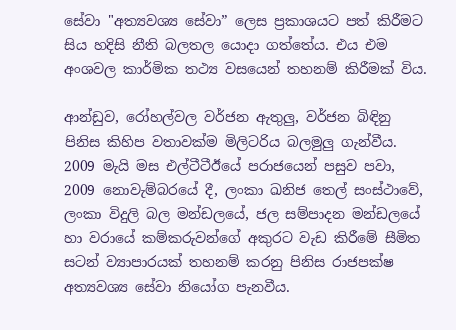සේවා "අත්‍යවශ්‍ය සේවා” ලෙස ප්‍රකාශයට පත් කිරීමට සිය හදිසි නීති බලතල යොදා ගත්තේය. එය එම අංශවල කාර්මික තථ්‍ය වසයෙන් තහනම් කිරීමක් විය.

ආන්ඩුව, රෝහල්වල වර්ජන ඇතුලු, වර්ජන බිඳිනු පිනිස කිහිප වතාවක්ම මිලිටරිය බලමුලු ගැන්වීය. 2009 මැයි මස එල්ටීටීඊයේ පරාජයෙන් පසුව පවා, 2009 නොවැම්බරයේ දී, ලංකා ඛනිජ තෙල් සංස්ථාවේ, ලංකා විදුලි බල මන්ඩලයේ, ජල සම්පාදන මන්ඩලයේ හා වරායේ කම්කරුවන්ගේ අකුරට වැඩ කිරීමේ සීමිත සටන් ව්‍යාපාරයක් තහනම් කරනු පිනිස රාජපක්ෂ අත්‍යවශ්‍ය සේවා නියෝග පැනවීය.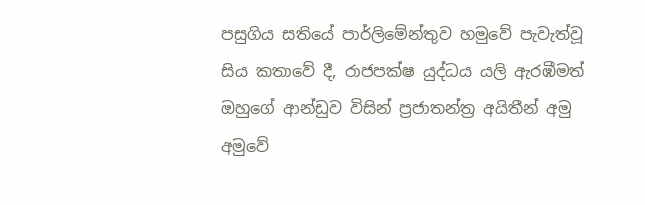පසුගිය සතියේ පාර්ලිමේන්තුව හමුවේ පැවැත්වූ සිය කතාවේ දී, රාජපක්ෂ යුද්ධය යලි ඇරඹීමත් ඔහුගේ ආන්ඩුව විසින් ප්‍රජාතන්ත්‍ර අයිතීන් අමු අමුවේ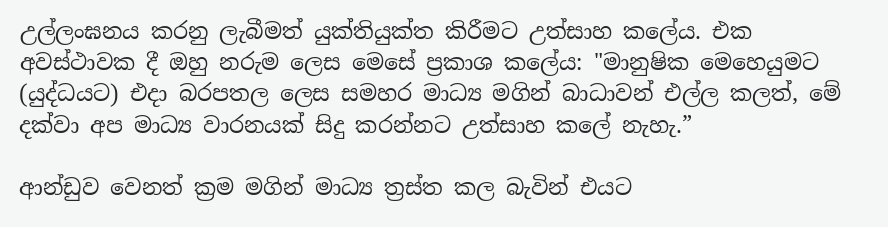උල්ලංඝනය කරනු ලැබීමත් යුක්තියුක්ත කිරීමට උත්සාහ කලේය. එක අවස්ථාවක දී ඔහු නරුම ලෙස මෙසේ ප්‍රකාශ කලේය: "මානුෂික මෙහෙයුමට (යුද්ධයට) එදා බරපතල ලෙස සමහර මාධ්‍ය මගින් බාධාවන් එල්ල කලත්, මේ දක්වා අප මාධ්‍ය වාරනයක් සිදු කරන්නට උත්සාහ කලේ නැහැ.”

ආන්ඩුව වෙනත් ක්‍රම මගින් මාධ්‍ය ත්‍රස්ත කල බැවින් එයට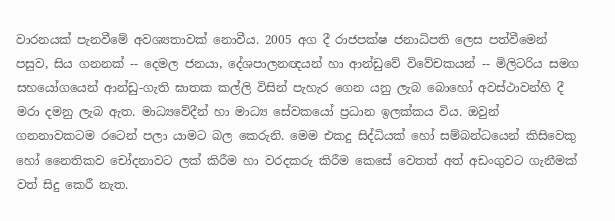වාරනයක් පැනවීමේ අවශ්‍යතාවක් නොවීය. 2005 අග දී රාජපක්ෂ ජනාධිපති ලෙස පත්වීමෙන් පසුව, සිය ගනනක් -- දෙමල ජනයා, දේශපාලනඥයන් හා ආන්ඩුවේ විවේචකයන් -- මිලිටරිය සමග සහයෝගයෙන් ආන්ඩු-ගැති ඝාතක කල්ලි විසින් පැහැර ගෙන යනු ලැබ බොහෝ අවස්ථාවන්හි දී මරා දමනු ලැබ ඇත. මාධ්‍යවේදීන් හා මාධ්‍ය සේවකයෝ ප්‍රධාන ඉලක්කය විය. ඔවුන් ගනනාවකටම රටෙන් පලා යාමට බල කෙරුනි. මෙම එකදු සිද්ධියක් හෝ සම්බන්ධයෙන් කිසිවෙකු හෝ නෛතිකව චෝදනාවට ලක් කිරීම හා වරදකරු කිරීම කෙසේ වෙතත් අත් අඩංගුවට ගැනීමක් වත් සිදු කෙරී නැත.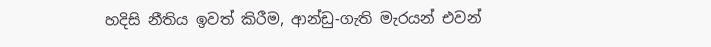හදිසි නීතිය ඉවත් කිරීම, ආන්ඩු-ගැති මැරයන් එවන්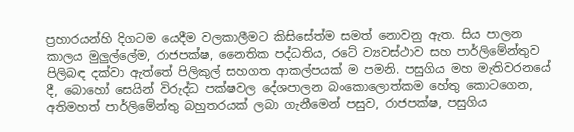ප්‍රහාරයන්හි දිගටම යෙදීම වලකාලීමට කිසිසේත්ම සමත් නොවනු ඇත. සිය පාලන කාලය මුලුල්ලේම, රාජපක්ෂ, නෛතික පද්ධතිය, රටේ ව්‍යවස්ථාව සහ පාර්ලිමේන්තුව පිලිබඳ දක්වා ඇත්තේ පිලිකුල් සහගත ආකල්පයක් ම පමනි. පසුගිය මහ මැතිවරනයේ දී, බොහෝ සෙයින් විරුද්ධ පක්ෂවල දේශපාලන බංකොලොත්කම හේතු කොටගෙන, අතිමහත් පාර්ලිමේන්තු බහුතරයක් ලබා ගැනීමෙන් පසුව, රාජපක්ෂ, පසුගිය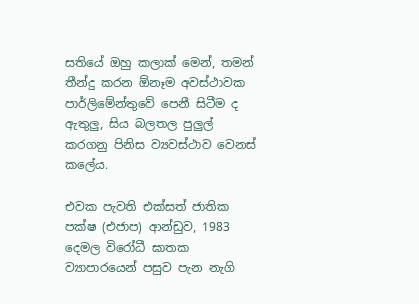සතියේ ඔහු කලාක් මෙන්, තමන් තීන්දු කරන ඕනෑම අවස්ථාවක පාර්ලිමේන්තුවේ පෙනී සිටීම ද ඇතුලු, සිය බලතල පුලුල් කරගනු පිනිස ව්‍යවස්ථාව වෙනස් කලේය.

එවක පැවති එක්සත් ජාතික පක්ෂ (එජාප) ආන්ඩුව, 1983 දෙමල විරෝධී ඝාතක ව්‍යාපාරයෙන් පසුව පැන නැගි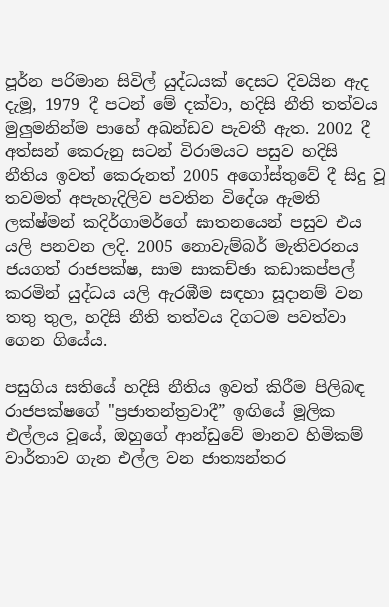පූර්න පරිමාන සිවිල් යුද්ධයක් දෙසට දිවයින ඇද දැමූ, 1979 දී පටන් මේ දක්වා, හදිසි නීති තත්වය මුලුමනින්ම පාහේ අඛන්ඩව පැවතී ඇත. 2002 දී අත්සන් කෙරුනු සටන් විරාමයට පසුව හදිසි නීතිය ඉවත් කෙරුනත් 2005 අගෝස්තුවේ දී සිදු වූ තවමත් අපැහැදිලිව පවතින විදේශ ඇමති ලක්ෂ්මන් කදිර්ගාමර්ගේ ඝාතනයෙන් පසුව එය යලි පනවන ලදි. 2005 නොවැම්බර් මැතිවරනය ජයගත් රාජපක්ෂ, සාම සාකච්ඡා කඩාකප්පල් කරමින් යුද්ධය යලි ඇරඹීම සඳහා සූදානම් වන තතු තුල, හදිසි නීති තත්වය දිගටම පවත්වා ගෙන ගියේය.

පසුගිය සතියේ හදිසි නීතිය ඉවත් කිරීම පිලිබඳ රාජපක්ෂගේ "ප්‍රජාතන්ත්‍රවාදී” ඉඟියේ මූලික එල්ලය වූයේ, ඔහුගේ ආන්ඩුවේ මානව හිමිකම් වාර්තාව ගැන එල්ල වන ජාත්‍යන්තර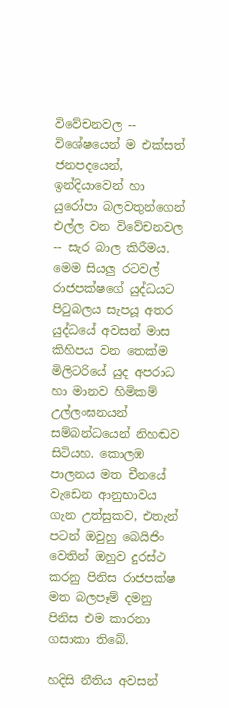විවේචනවල -- විශේෂයෙන් ම එක්සත් ජනපදයෙන්, ඉන්දියාවෙන් හා යුරෝපා බලවතුන්ගෙන් එල්ල වන විවේචනවල -- සැර බාල කිරීමය. මෙම සියලු රටවල් රාජපක්ෂගේ යුද්ධයට පිටුබලය සැපයූ අතර යුද්ධයේ අවසන් මාස කිහිපය වන තෙක්ම මිලිටරියේ යුද අපරාධ හා මානව හිමිකම් උල්ලංඝනයන් සම්බන්ධයෙන් නිහඬව සිටියහ. කොලඹ පාලනය මත චීනයේ වැඩෙන ආනුභාවය ගැන උත්සුකව, එතැන් පටන් ඔවුහු බෙයිජිං වෙතින් ඔහුව දුරස්ථ කරනු පිනිස රාජපක්ෂ මත බලපෑම් දමනු පිනිස එම කාරනා ගසාකා තිබේ.

හදිසි නීතිය අවසන්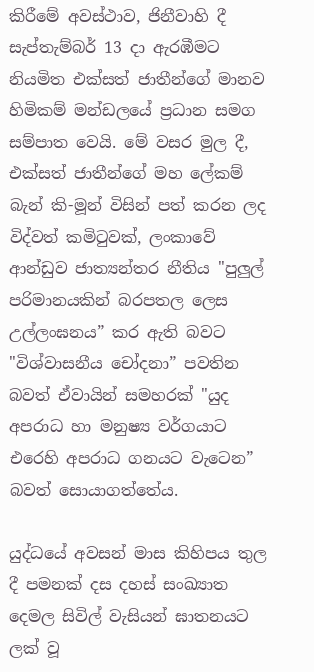කිරීමේ අවස්ථාව, ජිනීවාහි දී සැප්තැම්බර් 13 දා ඇරඹීමට නියමිත එක්සත් ජාතීන්ගේ මානව හිමිකම් මන්ඩලයේ ප්‍රධාන සමග සම්පාත වෙයි. මේ වසර මුල දී, එක්සත් ජාතීන්ගේ මහ ලේකම් බැන් කි-මූන් විසින් පත් කරන ලද විද්වත් කමිටුවක්, ලංකාවේ ආන්ඩුව ජාත්‍යන්තර නීතිය "පුලුල් පරිමානයකින් බරපතල ලෙස උල්ලංඝනය” කර ඇති බවට "විශ්වාසනීය චෝදනා” පවතින බවත් ඒවායින් සමහරක් "යුද අපරාධ හා මනුෂ්‍ය වර්ගයාට එරෙහි අපරාධ ගනයට වැටෙන” බවත් සොයාගත්තේය.

යුද්ධයේ අවසන් මාස කිහිපය තුල දී පමනක් දස දහස් සංඛ්‍යාත දෙමල සිවිල් වැසියන් ඝාතනයට ලක් වූ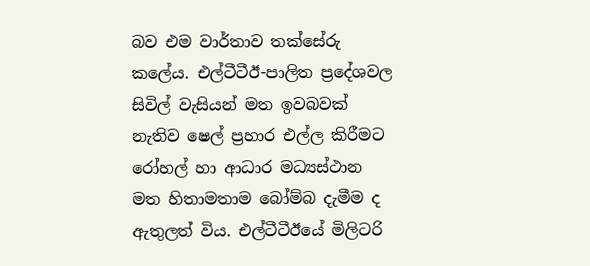බව එම වාර්තාව තක්සේරු කලේය. එල්ටීටීඊ-පාලිත ප්‍රදේශවල සිවිල් වැසියන් මත ඉවබවක් නැතිව ෂෙල් ප්‍රහාර එල්ල කිරීමට රෝහල් හා ආධාර මධ්‍යස්ථාන මත හිතාමතාම බෝම්බ දැමීම ද ඇතුලත් විය. එල්ටීටීඊයේ මිලිටරි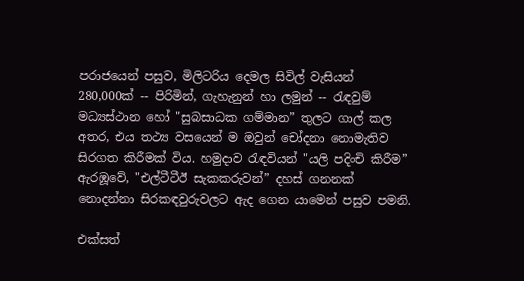පරාජයෙන් පසුව, මිලිටරිය දෙමල සිවිල් වැසියන් 280,000ක් -- පිරිමින්, ගැහැනුන් හා ලමුන් -- රැඳවුම් මධ්‍යස්ථාන හෝ "සුබසාධක ගම්මාන” තුලට ගාල් කල අතර, එය තථ්‍ය වසයෙන් ම ඔවුන් චෝදනා නොමැතිව සිරගත කිරීමක් විය. හමුදාව රැඳවියන් "යලි පදිංචි කිරීම” ඇරඹූවේ, "එල්ටීටීඊ සැකකරුවන්” දහස් ගනනක් නොදන්නා සිරකඳවුරුවලට ඇද ගෙන යාමෙන් පසුව පමනි.

එක්සත්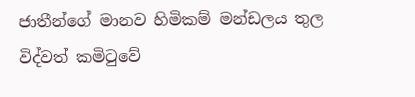ජාතීන්ගේ මානව හිමිකම් මන්ඩලය තුල විද්වත් කමිටුවේ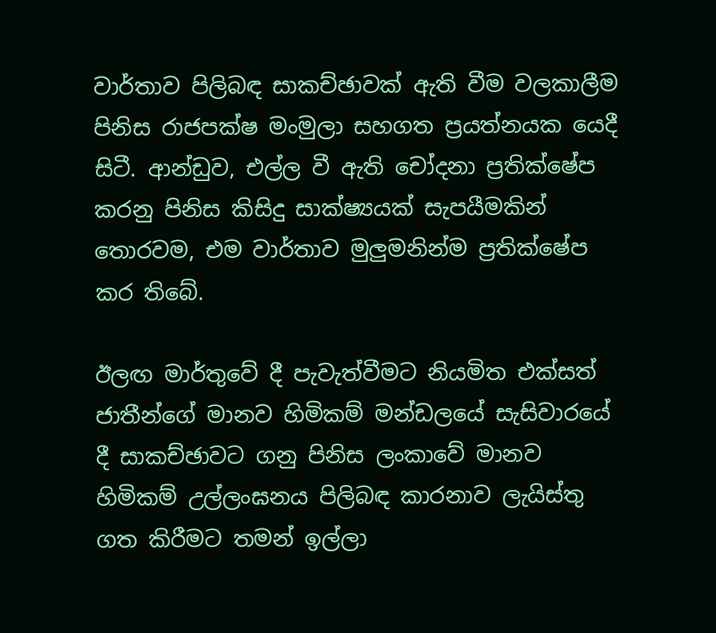වාර්තාව පිලිබඳ සාකච්ඡාවක් ඇති වීම වලකාලීම පිනිස රාජපක්ෂ මංමුලා සහගත ප්‍රයත්නයක යෙදී සිටී. ආන්ඩුව, එල්ල වී ඇති චෝදනා ප්‍රතික්ෂේප කරනු පිනිස කිසිදු සාක්ෂ්‍යයක් සැපයීමකින් තොරවම, එම වාර්තාව මුලුමනින්ම ප්‍රතික්ෂේප කර තිබේ.

ඊලඟ මාර්තුවේ දී පැවැත්වීමට නියමිත එක්සත් ජාතීන්ගේ මානව හිමිකම් මන්ඩලයේ සැසිවාරයේ දී සාකච්ඡාවට ගනු පිනිස ලංකාවේ මානව හිමිකම් උල්ලංඝනය පිලිබඳ කාරනාව ලැයිස්තු ගත කිරීමට තමන් ඉල්ලා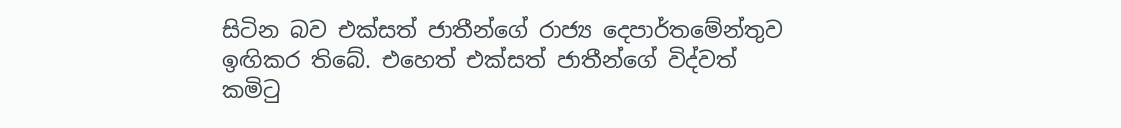සිටින බව එක්සත් ජාතීන්ගේ රාජ්‍ය දෙපාර්තමේන්තුව ඉඟිකර තිබේ. එහෙත් එක්සත් ජාතීන්ගේ විද්වත් කමිටු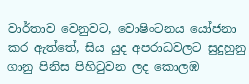වාර්තාව වෙනුවට, වොෂිංටනය යෝජනා කර ඇත්තේ, සිය යුද අපරාධවලට සුදුහුනු ගානු පිනිස පිහිටුවන ලද කොලඹ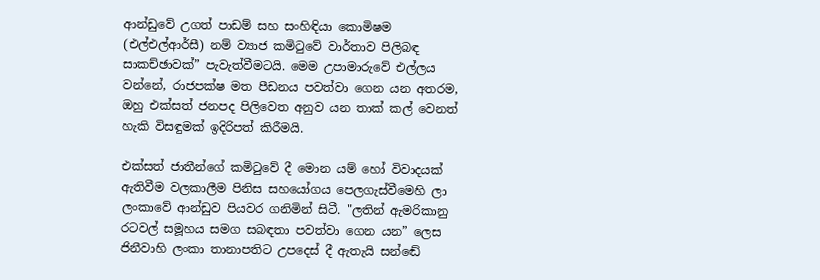ආන්ඩුවේ උගත් පාඩම් සහ සංහිඳියා කොමිෂම (එල්එල්ආර්සී) නම් ව්‍යාජ කමිටුවේ වාර්තාව පිලිබඳ සාකච්ඡාවක්” පැවැත්වීමටයි. මෙම උපාමාරුවේ එල්ලය වන්නේ, රාජපක්ෂ මත පීඩනය පවත්වා ගෙන යන අතරම, ඔහු එක්සත් ජනපද පිලිවෙත අනුව යන තාක් කල් වෙනත් හැකි විසඳුමක් ඉදිරිපත් කිරීමයි.

එක්සත් ජාතීන්ගේ කමිටුවේ දී මොන යම් හෝ විවාදයක් ඇතිවීම වලකාලීම පිනිස සහයෝගය පෙලගැස්වීමෙහි ලා ලංකාවේ ආන්ඩුව පියවර ගනිමින් සිටී. "ලතින් ඇමරිකානු රටවල් සමූහය සමග සබඳතා පවත්වා ගෙන යන” ලෙස ජිනීවාහි ලංකා තානාපතිට උපදෙස් දී ඇතැයි සන්ඬේ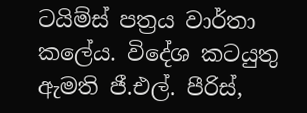ටයිම්ස් පත්‍රය වාර්තා කලේය. විදේශ කටයුතු ඇමති ජී.එල්. පීරිස්,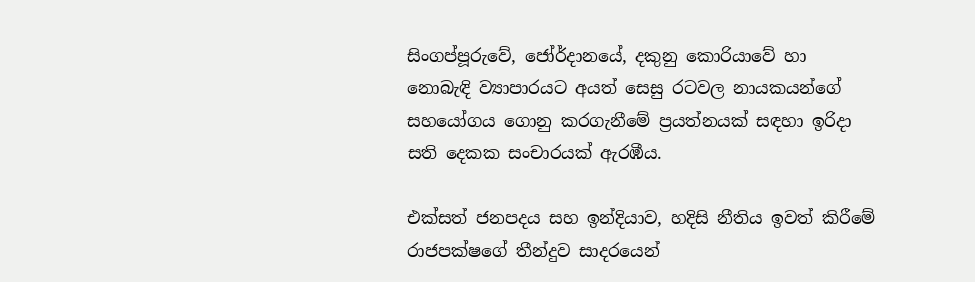සිංගප්පූරුවේ, ජෝර්දානයේ, දකුනු කොරියාවේ හා නොබැඳි ව්‍යාපාරයට අයත් සෙසු රටවල නායකයන්ගේ සහයෝගය ගොනු කරගැනීමේ ප්‍රයත්නයක් සඳහා ඉරිදා සති දෙකක සංචාරයක් ඇරඹීය.

එක්සත් ජනපදය සහ ඉන්දියාව, හදිසි නීතිය ඉවත් කිරීමේ රාජපක්ෂගේ තීන්දුව සාදරයෙන්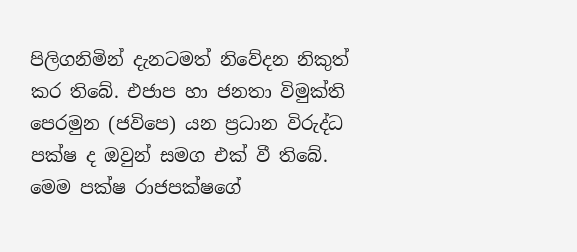පිලිගනිමින් දැනටමත් නිවේදන නිකුත් කර තිබේ. එජාප හා ජනතා විමුක්ති පෙරමුන (ජවිපෙ) යන ප්‍රධාන විරුද්ධ පක්ෂ ද ඔවුන් සමග එක් වී තිබේ. මෙම පක්ෂ රාජපක්ෂගේ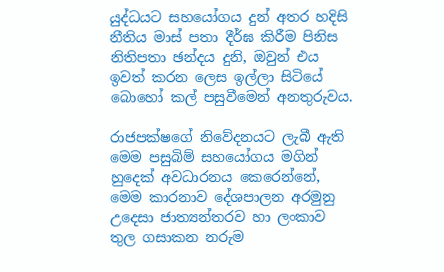යුද්ධයට සහයෝගය දුන් අතර හදිසි නීතිය මාස් පතා දීර්ඝ කිරීම පිනිස නිතිපතා ඡන්දය දුනි, ඔවුන් එය ඉවත් කරන ලෙස ඉල්ලා සිටියේ බොහෝ කල් පසුවීමෙන් අනතුරුවය.

රාජපක්ෂගේ නිවේදනයට ලැබී ඇති මෙම පසුබිම් සහයෝගය මගින් හුදෙක් අවධාරනය කෙරෙන්නේ, මෙම කාරනාව දේශපාලන අරමුනු උදෙසා ජාත්‍යන්තරව හා ලංකාව තුල ගසාකන නරුම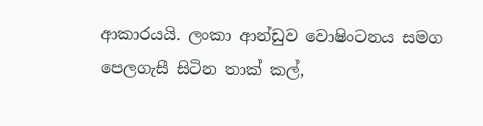ආකාරයයි. ලංකා ආන්ඩුව වොෂිංටනය සමග පෙලගැසී සිටින තාක් කල්,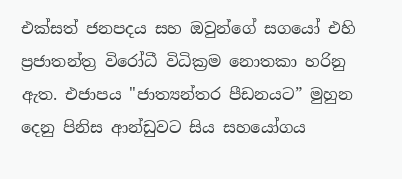එක්සත් ජනපදය සහ ඔවුන්ගේ සගයෝ එහි ප්‍රජාතන්ත්‍ර විරෝධී විධික්‍රම නොතකා හරිනු ඇත. එජාපය "ජාත්‍යන්තර පීඩනයට” මුහුන දෙනු පිනිස ආන්ඩුවට සිය සහයෝගය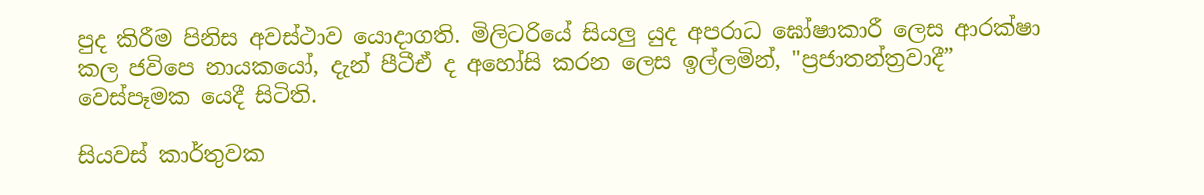පුද කිරීම පිනිස අවස්ථාව යොදාගති. මිලිටරියේ සියලු යුද අපරාධ ඝෝෂාකාරී ලෙස ආරක්ෂා කල ජවිපෙ නායකයෝ, දැන් පීටීඒ ද අහෝසි කරන ලෙස ඉල්ලමින්, "ප්‍රජාතන්ත්‍රවාදී” වෙස්පෑමක යෙදී සිටිති.

සියවස් කාර්තුවක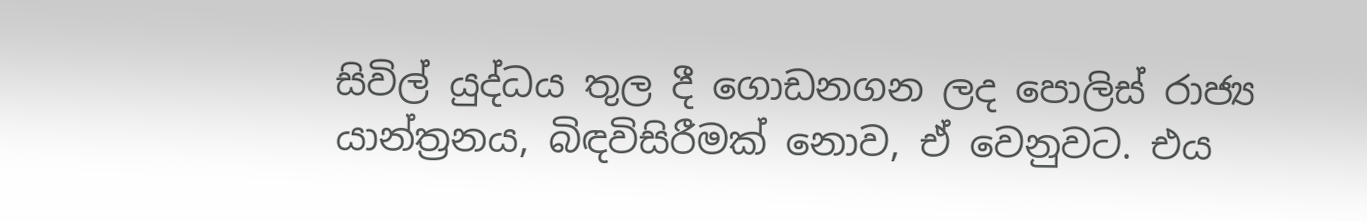සිවිල් යුද්ධය තුල දී ගොඩනගන ලද පොලිස් රාජ්‍ය යාන්ත්‍රනය, බිඳවිසිරීමක් නොව, ඒ වෙනුවට. එය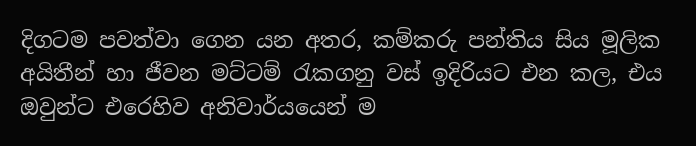දිගටම පවත්වා ගෙන යන අතර, කම්කරු පන්තිය සිය මූලික අයිතීන් හා ජීවන මට්ටම් රැකගනු වස් ඉදිරියට එන කල, එය ඔවුන්ට එරෙහිව අනිවාර්යයෙන් ම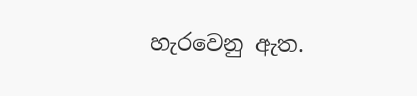හැරවෙනු ඇත.